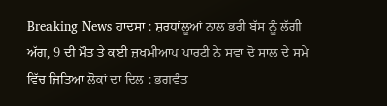Breaking News ਹਾਦਸਾ : ਸ਼ਰਧਾਂਲੂਆਂ ਨਾਲ ਭਰੀ ਬੱਸ ਨੂੰ ਲੱਗੀ ਅੱਗ, 9 ਦੀ ਮੌਤ ਤੇ ਕਈ ਜ਼ਖਮੀਆਪ ਪਾਰਟੀ ਨੇ ਸਵਾ ਦੋ ਸਾਲ ਦੇ ਸਮੇ ਵਿੱਚ ਜਿਤਿਆ ਲੋਕਾਂ ਦਾ ਦਿਲ : ਭਗਵੰਤ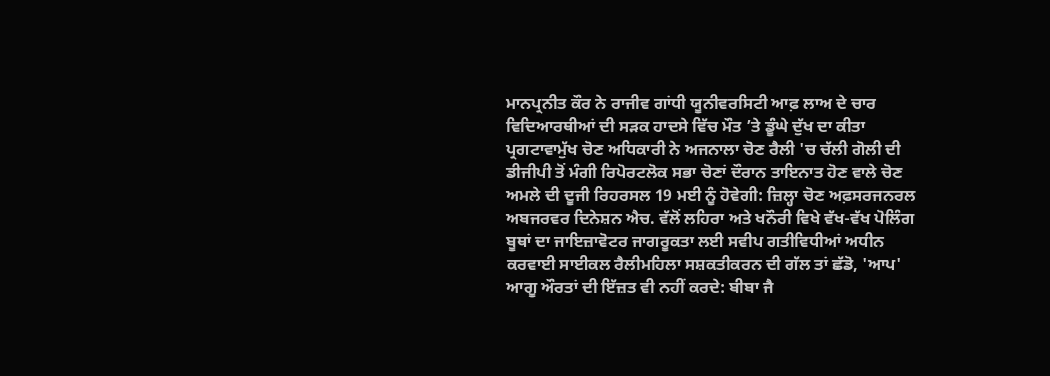ਮਾਨਪ੍ਰਨੀਤ ਕੌਰ ਨੇ ਰਾਜੀਵ ਗਾਂਧੀ ਯੂਨੀਵਰਸਿਟੀ ਆਫ਼ ਲਾਅ ਦੇ ਚਾਰ ਵਿਦਿਆਰਥੀਆਂ ਦੀ ਸੜਕ ਹਾਦਸੇ ਵਿੱਚ ਮੌਤ ’ਤੇ ਡੂੰਘੇ ਦੁੱਖ ਦਾ ਕੀਤਾ ਪ੍ਰਗਟਾਵਾਮੁੱਖ ਚੋਣ ਅਧਿਕਾਰੀ ਨੇ ਅਜਨਾਲਾ ਚੋਣ ਰੈਲੀ 'ਚ ਚੱਲੀ ਗੋਲੀ ਦੀ ਡੀਜੀਪੀ ਤੋਂ ਮੰਗੀ ਰਿਪੋਰਟਲੋਕ ਸਭਾ ਚੋਣਾਂ ਦੌਰਾਨ ਤਾਇਨਾਤ ਹੋਣ ਵਾਲੇ ਚੋਣ ਅਮਲੇ ਦੀ ਦੂਜੀ ਰਿਹਰਸਲ 19 ਮਈ ਨੂੰ ਹੋਵੇਗੀ: ਜ਼ਿਲ੍ਹਾ ਚੋਣ ਅਫ਼ਸਰਜਨਰਲ ਅਬਜਰਵਰ ਦਿਨੇਸ਼ਨ ਐਚ. ਵੱਲੋਂ ਲਹਿਰਾ ਅਤੇ ਖਨੌਰੀ ਵਿਖੇ ਵੱਖ-ਵੱਖ ਪੋਲਿੰਗ ਬੂਥਾਂ ਦਾ ਜਾਇਜ਼ਾਵੋਟਰ ਜਾਗਰੂਕਤਾ ਲਈ ਸਵੀਪ ਗਤੀਵਿਧੀਆਂ ਅਧੀਨ ਕਰਵਾਈ ਸਾਈਕਲ ਰੈਲੀਮਹਿਲਾ ਸਸ਼ਕਤੀਕਰਨ ਦੀ ਗੱਲ ਤਾਂ ਛੱਡੋ, 'ਆਪ' ਆਗੂ ਔਰਤਾਂ ਦੀ ਇੱਜ਼ਤ ਵੀ ਨਹੀਂ ਕਰਦੇ: ਬੀਬਾ ਜੈ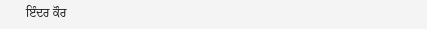ਇੰਦਰ ਕੌਰ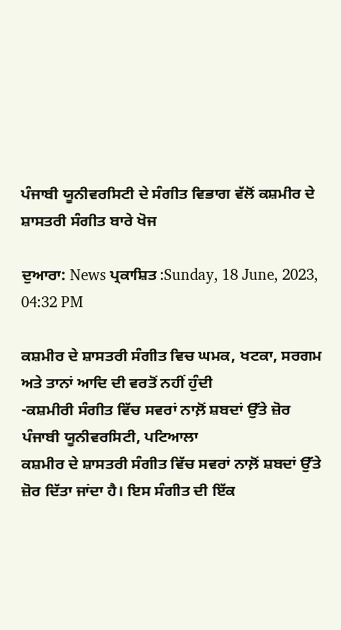ਪੰਜਾਬੀ ਯੂਨੀਵਰਸਿਟੀ ਦੇ ਸੰਗੀਤ ਵਿਭਾਗ ਵੱਲੋਂ ਕਸ਼ਮੀਰ ਦੇ ਸ਼ਾਸਤਰੀ ਸੰਗੀਤ ਬਾਰੇ ਖੋਜ

ਦੁਆਰਾ: News ਪ੍ਰਕਾਸ਼ਿਤ :Sunday, 18 June, 2023, 04:32 PM

ਕਸ਼ਮੀਰ ਦੇ ਸ਼ਾਸਤਰੀ ਸੰਗੀਤ ਵਿਚ ਘਮਕ, ਖਟਕਾ, ਸਰਗਮ ਅਤੇ ਤਾਨਾਂ ਆਦਿ ਦੀ ਵਰਤੋਂ ਨਹੀਂ ਹੁੰਦੀ
-ਕਸ਼ਮੀਰੀ ਸੰਗੀਤ ਵਿੱਚ ਸਵਰਾਂ ਨਾਲ਼ੋਂ ਸ਼ਬਦਾਂ ਉੱਤੇ ਜ਼ੋਰ
ਪੰਜਾਬੀ ਯੂਨੀਵਰਸਿਟੀ, ਪਟਿਆਲਾ
ਕਸ਼ਮੀਰ ਦੇ ਸ਼ਾਸਤਰੀ ਸੰਗੀਤ ਵਿੱਚ ਸਵਰਾਂ ਨਾਲ਼ੋਂ ਸ਼ਬਦਾਂ ਉੱਤੇ ਜ਼ੋਰ ਦਿੱਤਾ ਜਾਂਦਾ ਹੈ। ਇਸ ਸੰਗੀਤ ਦੀ ਇੱਕ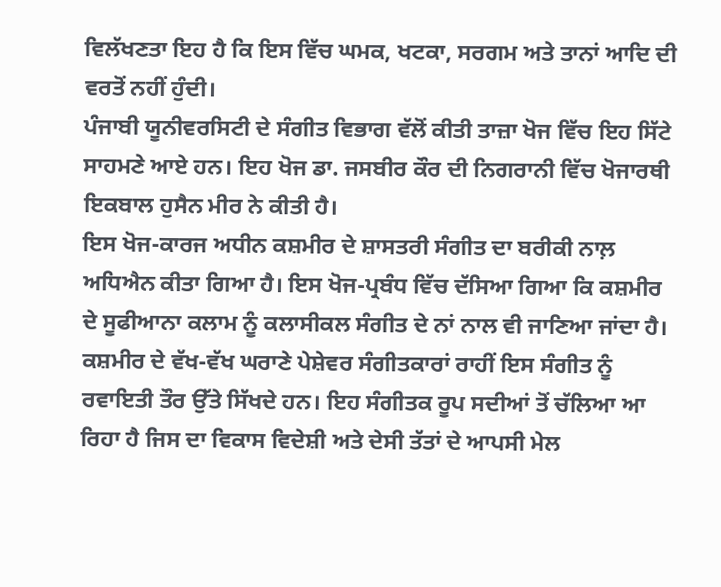ਵਿਲੱਖਣਤਾ ਇਹ ਹੈ ਕਿ ਇਸ ਵਿੱਚ ਘਮਕ, ਖਟਕਾ, ਸਰਗਮ ਅਤੇ ਤਾਨਾਂ ਆਦਿ ਦੀ ਵਰਤੋਂ ਨਹੀਂ ਹੁੰਦੀ।
ਪੰਜਾਬੀ ਯੂਨੀਵਰਸਿਟੀ ਦੇ ਸੰਗੀਤ ਵਿਭਾਗ ਵੱਲੋਂ ਕੀਤੀ ਤਾਜ਼ਾ ਖੋਜ ਵਿੱਚ ਇਹ ਸਿੱਟੇ ਸਾਹਮਣੇ ਆਏ ਹਨ। ਇਹ ਖੋਜ ਡਾ. ਜਸਬੀਰ ਕੌਰ ਦੀ ਨਿਗਰਾਨੀ ਵਿੱਚ ਖੋਜਾਰਥੀ ਇਕਬਾਲ ਹੁਸੈਨ ਮੀਰ ਨੇ ਕੀਤੀ ਹੈ।
ਇਸ ਖੋਜ-ਕਾਰਜ ਅਧੀਨ ਕਸ਼ਮੀਰ ਦੇ ਸ਼ਾਸਤਰੀ ਸੰਗੀਤ ਦਾ ਬਰੀਕੀ ਨਾਲ਼ ਅਧਿਐਨ ਕੀਤਾ ਗਿਆ ਹੈ। ਇਸ ਖੋਜ-ਪ੍ਰਬੰਧ ਵਿੱਚ ਦੱਸਿਆ ਗਿਆ ਕਿ ਕਸ਼ਮੀਰ ਦੇ ਸੂਫੀਆਨਾ ਕਲਾਮ ਨੂੰ ਕਲਾਸੀਕਲ ਸੰਗੀਤ ਦੇ ਨਾਂ ਨਾਲ ਵੀ ਜਾਣਿਆ ਜਾਂਦਾ ਹੈ। ਕਸ਼ਮੀਰ ਦੇ ਵੱਖ-ਵੱਖ ਘਰਾਣੇ ਪੇਸ਼ੇਵਰ ਸੰਗੀਤਕਾਰਾਂ ਰਾਹੀਂ ਇਸ ਸੰਗੀਤ ਨੂੰ ਰਵਾਇਤੀ ਤੌਰ ਉੱਤੇ ਸਿੱਖਦੇ ਹਨ। ਇਹ ਸੰਗੀਤਕ ਰੂਪ ਸਦੀਆਂ ਤੋਂ ਚੱਲਿਆ ਆ ਰਿਹਾ ਹੈ ਜਿਸ ਦਾ ਵਿਕਾਸ ਵਿਦੇਸ਼ੀ ਅਤੇ ਦੇਸੀ ਤੱਤਾਂ ਦੇ ਆਪਸੀ ਮੇਲ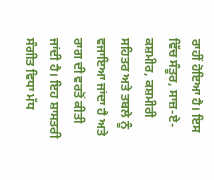ਰਾਹੀਂ ਹੋਇਆ ਹੈ। ਇਸ ਵਿੱਚ ਸੰਤੂਰ, ਸਾਜ਼-ਏ-ਕਸ਼ਮੀਰ, ਕਸ਼ਮੀਰੀ ਸਹਿਤਰ ਅਤੇ ਤਬਲੇ ਨੂੰ ਵਜਾਇਆ ਜਾਂਦਾ ਹੈ ਅਤੇ ਰਾਗ ਦੀ ਵਰਤੋਂ ਕੀਤੀ ਜਾਂਦੀ ਹੈ। ਇਹ ਸ਼ਾਸਤਰੀ ਸੰਗੀਤ ਵਿਧਾ ਮੱਧ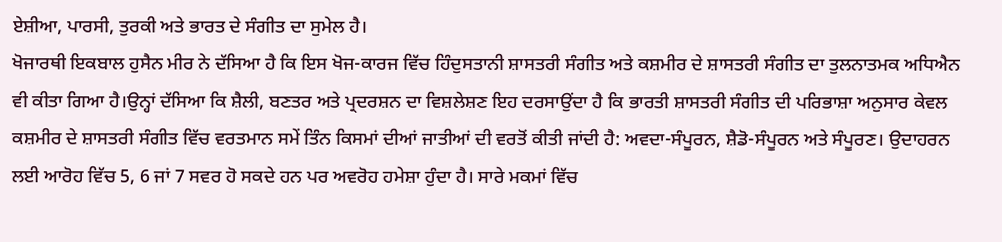ਏਸ਼ੀਆ, ਪਾਰਸੀ, ਤੁਰਕੀ ਅਤੇ ਭਾਰਤ ਦੇ ਸੰਗੀਤ ਦਾ ਸੁਮੇਲ ਹੈ।
ਖੋਜਾਰਥੀ ਇਕਬਾਲ ਹੁਸੈਨ ਮੀਰ ਨੇ ਦੱਸਿਆ ਹੈ ਕਿ ਇਸ ਖੋਜ-ਕਾਰਜ ਵਿੱਚ ਹਿੰਦੁਸਤਾਨੀ ਸ਼ਾਸਤਰੀ ਸੰਗੀਤ ਅਤੇ ਕਸ਼ਮੀਰ ਦੇ ਸ਼ਾਸਤਰੀ ਸੰਗੀਤ ਦਾ ਤੁਲਨਾਤਮਕ ਅਧਿਐਨ ਵੀ ਕੀਤਾ ਗਿਆ ਹੈ।ਉਨ੍ਹਾਂ ਦੱਸਿਆ ਕਿ ਸ਼ੈਲੀ, ਬਣਤਰ ਅਤੇ ਪ੍ਰਦਰਸ਼ਨ ਦਾ ਵਿਸ਼ਲੇਸ਼ਣ ਇਹ ਦਰਸਾਉਂਦਾ ਹੈ ਕਿ ਭਾਰਤੀ ਸ਼ਾਸਤਰੀ ਸੰਗੀਤ ਦੀ ਪਰਿਭਾਸ਼ਾ ਅਨੁਸਾਰ ਕੇਵਲ ਕਸ਼ਮੀਰ ਦੇ ਸ਼ਾਸਤਰੀ ਸੰਗੀਤ ਵਿੱਚ ਵਰਤਮਾਨ ਸਮੇਂ ਤਿੰਨ ਕਿਸਮਾਂ ਦੀਆਂ ਜਾਤੀਆਂ ਦੀ ਵਰਤੋਂ ਕੀਤੀ ਜਾਂਦੀ ਹੈ: ਅਵਦਾ-ਸੰਪੂਰਨ, ਸ਼ੈਡੋ-ਸੰਪੂਰਨ ਅਤੇ ਸੰਪੂਰਣ। ਉਦਾਹਰਨ ਲਈ ਆਰੋਹ ਵਿੱਚ 5, 6 ਜਾਂ 7 ਸਵਰ ਹੋ ਸਕਦੇ ਹਨ ਪਰ ਅਵਰੋਹ ਹਮੇਸ਼ਾ ਹੁੰਦਾ ਹੈ। ਸਾਰੇ ਮਕਮਾਂ ਵਿੱਚ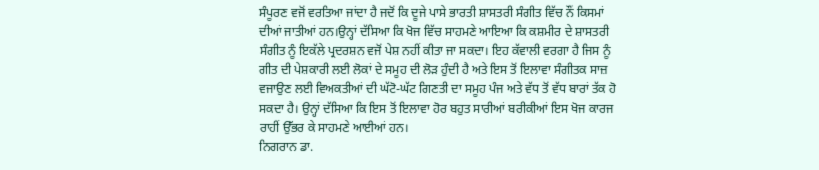ਸੰਪੂਰਣ ਵਜੋਂ ਵਰਤਿਆ ਜਾਂਦਾ ਹੈ ਜਦੋਂ ਕਿ ਦੂਜੇ ਪਾਸੇ ਭਾਰਤੀ ਸ਼ਾਸਤਰੀ ਸੰਗੀਤ ਵਿੱਚ ਨੌਂ ਕਿਸਮਾਂ ਦੀਆਂ ਜਾਤੀਆਂ ਹਨ।ਉਨ੍ਹਾਂ ਦੱਸਿਆ ਕਿ ਖੋਜ ਵਿੱਚ ਸਾਹਮਣੇ ਆਇਆ ਕਿ ਕਸ਼ਮੀਰ ਦੇ ਸ਼ਾਸਤਰੀ ਸੰਗੀਤ ਨੂੰ ਇਕੱਲੇ ਪ੍ਰਦਰਸ਼ਨ ਵਜੋਂ ਪੇਸ਼ ਨਹੀਂ ਕੀਤਾ ਜਾ ਸਕਦਾ। ਇਹ ਕੱਵਾਲੀ ਵਰਗਾ ਹੈ ਜਿਸ ਨੂੰ ਗੀਤ ਦੀ ਪੇਸ਼ਕਾਰੀ ਲਈ ਲੋਕਾਂ ਦੇ ਸਮੂਹ ਦੀ ਲੋੜ ਹੁੰਦੀ ਹੈ ਅਤੇ ਇਸ ਤੋਂ ਇਲਾਵਾ ਸੰਗੀਤਕ ਸਾਜ਼ ਵਜਾਉਣ ਲਈ ਵਿਅਕਤੀਆਂ ਦੀ ਘੱਟੋ-ਘੱਟ ਗਿਣਤੀ ਦਾ ਸਮੂਹ ਪੰਜ ਅਤੇ ਵੱਧ ਤੋਂ ਵੱਧ ਬਾਰਾਂ ਤੱਕ ਹੋ ਸਕਦਾ ਹੈ। ਉਨ੍ਹਾਂ ਦੱਸਿਆ ਕਿ ਇਸ ਤੋਂ ਇਲਾਵਾ ਹੋਰ ਬਹੁਤ ਸਾਰੀਆਂ ਬਰੀਕੀਆਂ ਇਸ ਖੋਜ ਕਾਰਜ ਰਾਹੀਂ ਉੱਭਰ ਕੇ ਸਾਹਮਣੇ ਆਈਆਂ ਹਨ।
ਨਿਗਰਾਨ ਡਾ.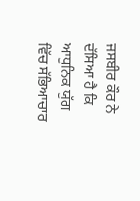ਜਸਬੀਰ ਕੌਰ ਨੇ ਦੱਸਿਆ ਹੈ ਕਿ ਆਧੁਨਿਕ ਯੁੱਗ ਵਿੱਚ ਸੱਭਿਆਚਾਰ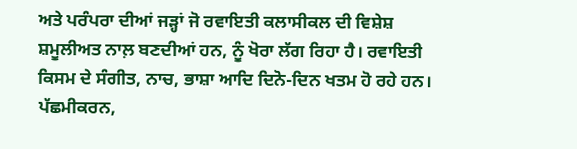ਅਤੇ ਪਰੰਪਰਾ ਦੀਆਂ ਜੜ੍ਹਾਂ ਜੋ ਰਵਾਇਤੀ ਕਲਾਸੀਕਲ ਦੀ ਵਿਸ਼ੇਸ਼ ਸ਼ਮੂਲੀਅਤ ਨਾਲ਼ ਬਣਦੀਆਂ ਹਨ, ਨੂੰ ਖੋਰਾ ਲੱਗ ਰਿਹਾ ਹੈ। ਰਵਾਇਤੀ ਕਿਸਮ ਦੇ ਸੰਗੀਤ, ਨਾਚ, ਭਾਸ਼ਾ ਆਦਿ ਦਿਨੋ-ਦਿਨ ਖਤਮ ਹੋ ਰਹੇ ਹਨ। ਪੱਛਮੀਕਰਨ,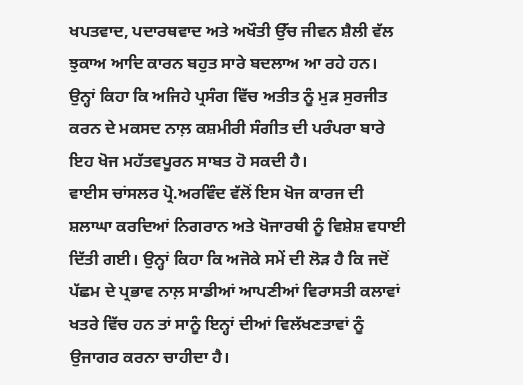ਖਪਤਵਾਦ, ਪਦਾਰਥਵਾਦ ਅਤੇ ਅਖੌਤੀ ਉੱਚ ਜੀਵਨ ਸ਼ੈਲੀ ਵੱਲ ਝੁਕਾਅ ਆਦਿ ਕਾਰਨ ਬਹੁਤ ਸਾਰੇ ਬਦਲਾਅ ਆ ਰਹੇ ਹਨ। ਉਨ੍ਹਾਂ ਕਿਹਾ ਕਿ ਅਜਿਹੇ ਪ੍ਰਸੰਗ ਵਿੱਚ ਅਤੀਤ ਨੂੰ ਮੁੜ ਸੁਰਜੀਤ ਕਰਨ ਦੇ ਮਕਸਦ ਨਾਲ਼ ਕਸ਼ਮੀਰੀ ਸੰਗੀਤ ਦੀ ਪਰੰਪਰਾ ਬਾਰੇ ਇਹ ਖੋਜ ਮਹੱਤਵਪੂਰਨ ਸਾਬਤ ਹੋ ਸਕਦੀ ਹੈ।
ਵਾਈਸ ਚਾਂਸਲਰ ਪ੍ਰੋ.ਅਰਵਿੰਦ ਵੱਲੋਂ ਇਸ ਖੋਜ ਕਾਰਜ ਦੀ ਸ਼ਲਾਘਾ ਕਰਦਿਆਂ ਨਿਗਰਾਨ ਅਤੇ ਖੋਜਾਰਥੀ ਨੂੰ ਵਿਸ਼ੇਸ਼ ਵਧਾਈ ਦਿੱਤੀ ਗਈ। ਉਨ੍ਹਾਂ ਕਿਹਾ ਕਿ ਅਜੋਕੇ ਸਮੇਂ ਦੀ ਲੋੜ ਹੈ ਕਿ ਜਦੋਂ ਪੱਛਮ ਦੇ ਪ੍ਰਭਾਵ ਨਾਲ਼ ਸਾਡੀਆਂ ਆਪਣੀਆਂ ਵਿਰਾਸਤੀ ਕਲਾਵਾਂ ਖਤਰੇ ਵਿੱਚ ਹਨ ਤਾਂ ਸਾਨੂੰ ਇਨ੍ਹਾਂ ਦੀਆਂ ਵਿਲੱਖਣਤਾਵਾਂ ਨੂੰ ਉਜਾਗਰ ਕਰਨਾ ਚਾਹੀਦਾ ਹੈ।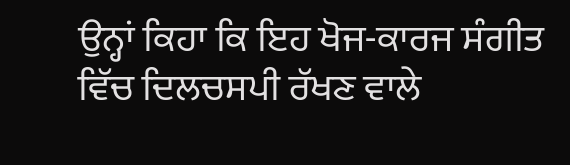ਉਨ੍ਹਾਂ ਕਿਹਾ ਕਿ ਇਹ ਖੋਜ-ਕਾਰਜ ਸੰਗੀਤ ਵਿੱਚ ਦਿਲਚਸਪੀ ਰੱਖਣ ਵਾਲੇ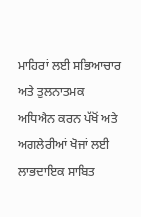ਮਾਹਿਰਾਂ ਲਈ ਸਭਿਆਚਾਰ ਅਤੇ ਤੁਲਨਾਤਮਕ ਅਧਿਐਨ ਕਰਨ ਪੱਖੋਂ ਅਤੇ ਅਗਲੇਰੀਆਂ ਖੋਜਾਂ ਲਈ ਲਾਭਦਾਇਕ ਸਾਬਿਤ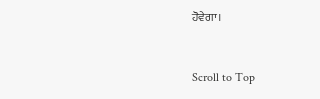ਹੋਵੇਗਾ।



Scroll to Top